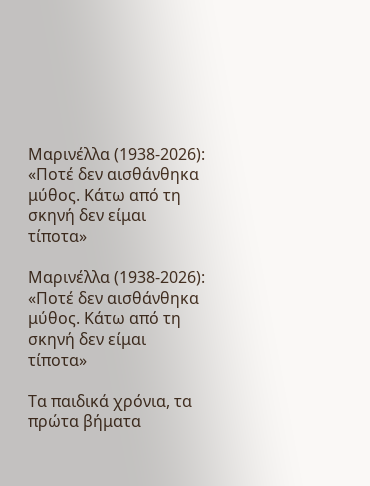Μαρινέλλα (1938-2026): «Ποτέ δεν αισθάνθηκα μύθος. Κάτω από τη σκηνή δεν είμαι τίποτα»

Μαρινέλλα (1938-2026): «Ποτέ δεν αισθάνθηκα μύθος. Κάτω από τη σκηνή δεν είμαι τίποτα»

Τα παιδικά χρόνια, τα πρώτα βήματα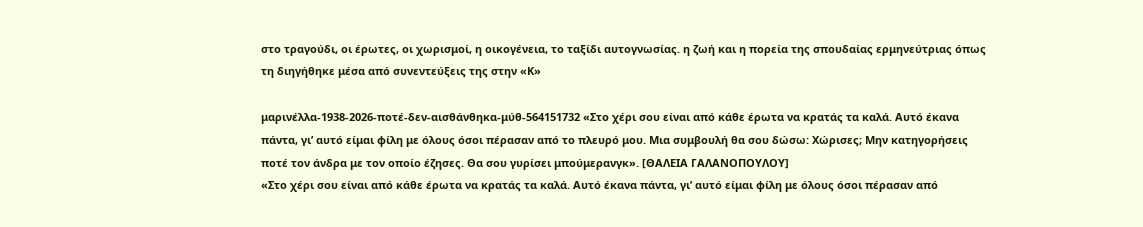στο τραγούδι, οι έρωτες, οι χωρισμοί, η οικογένεια, το ταξίδι αυτογνωσίας. η ζωή και η πορεία της σπουδαίας ερμηνεύτριας όπως τη διηγήθηκε μέσα από συνεντεύξεις της στην «Κ»

μαρινέλλα-1938-2026-ποτέ-δεν-αισθάνθηκα-μύθ-564151732 «Στο χέρι σου είναι από κάθε έρωτα να κρατάς τα καλά. Αυτό έκανα πάντα, γι’ αυτό είμαι φίλη με όλους όσοι πέρασαν από το πλευρό μου. Μια συμβουλή θα σου δώσω: Χώρισες; Μην κατηγορήσεις ποτέ τον άνδρα με τον οποίο έζησες. Θα σου γυρίσει μπούμερανγκ». [ΘΑΛΕΙΑ ΓΑΛΑΝΟΠΟΥΛΟΥ]
«Στο χέρι σου είναι από κάθε έρωτα να κρατάς τα καλά. Αυτό έκανα πάντα, γι’ αυτό είμαι φίλη με όλους όσοι πέρασαν από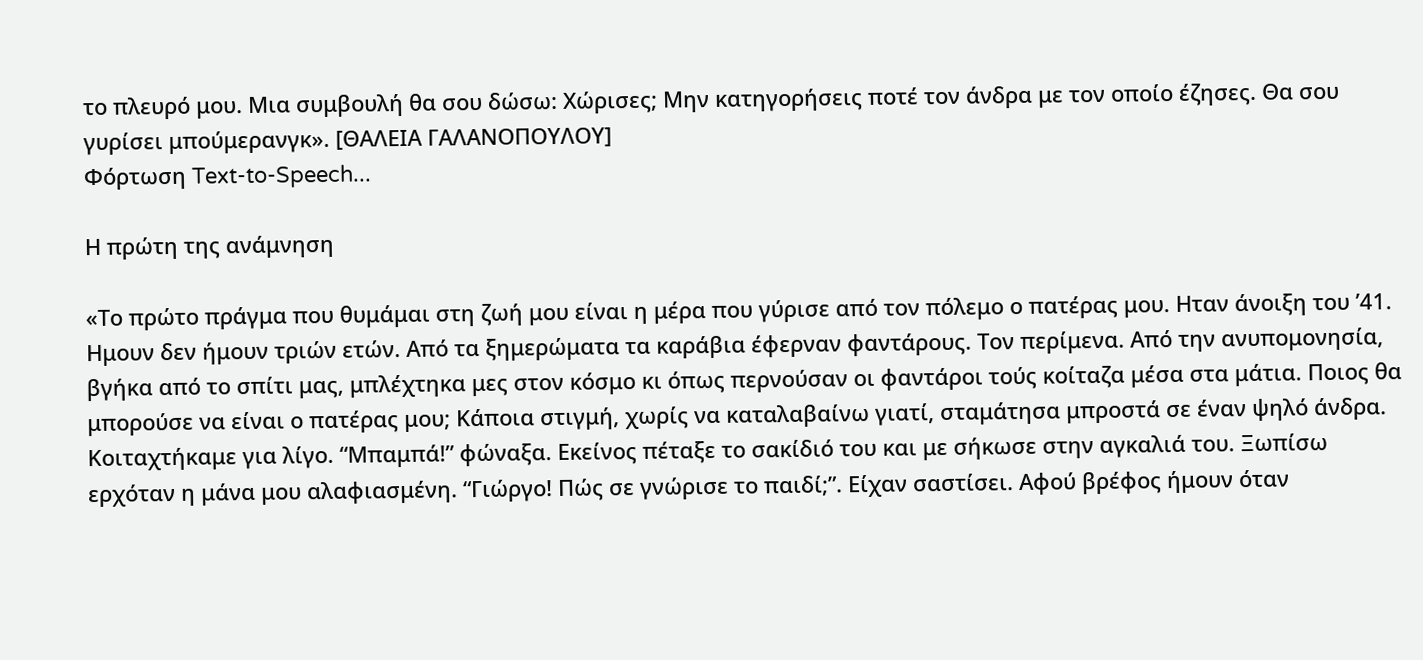το πλευρό μου. Μια συμβουλή θα σου δώσω: Χώρισες; Μην κατηγορήσεις ποτέ τον άνδρα με τον οποίο έζησες. Θα σου γυρίσει μπούμερανγκ». [ΘΑΛΕΙΑ ΓΑΛΑΝΟΠΟΥΛΟΥ]
Φόρτωση Text-to-Speech...

Η πρώτη της ανάμνηση

«Το πρώτο πράγμα που θυμάμαι στη ζωή μου είναι η μέρα που γύρισε από τον πόλεμο ο πατέρας μου. Hταν άνοιξη του ’41. Hμουν δεν ήμουν τριών ετών. Από τα ξημερώματα τα καράβια έφερναν φαντάρους. Τον περίμενα. Από την ανυπομονησία, βγήκα από το σπίτι μας, μπλέχτηκα μες στον κόσμο κι όπως περνούσαν οι φαντάροι τούς κοίταζα μέσα στα μάτια. Ποιος θα μπορούσε να είναι ο πατέρας μου; Κάποια στιγμή, χωρίς να καταλαβαίνω γιατί, σταμάτησα μπροστά σε έναν ψηλό άνδρα. Κοιταχτήκαμε για λίγο. “Μπαμπά!” φώναξα. Εκείνος πέταξε το σακίδιό του και με σήκωσε στην αγκαλιά του. Ξωπίσω ερχόταν η μάνα μου αλαφιασμένη. “Γιώργο! Πώς σε γνώρισε το παιδί;”. Είχαν σαστίσει. Αφού βρέφος ήμουν όταν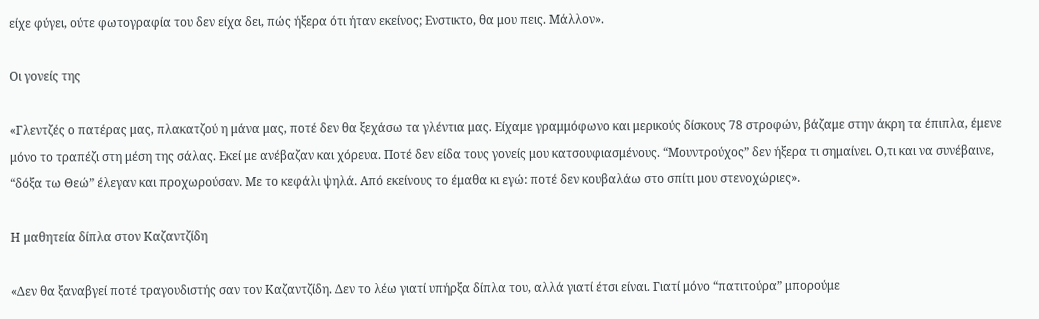είχε φύγει, ούτε φωτογραφία του δεν είχα δει, πώς ήξερα ότι ήταν εκείνος; Ενστικτο, θα μου πεις. Μάλλον».

Οι γονείς της

«Γλεντζές ο πατέρας μας, πλακατζού η μάνα μας, ποτέ δεν θα ξεχάσω τα γλέντια μας. Είχαμε γραμμόφωνο και μερικούς δίσκους 78 στροφών, βάζαμε στην άκρη τα έπιπλα, έμενε μόνο το τραπέζι στη μέση της σάλας. Εκεί με ανέβαζαν και χόρευα. Ποτέ δεν είδα τους γονείς μου κατσουφιασμένους. “Μουντρούχος” δεν ήξερα τι σημαίνει. Ο,τι και να συνέβαινε, “δόξα τω Θεώ” έλεγαν και προχωρούσαν. Με το κεφάλι ψηλά. Από εκείνους το έμαθα κι εγώ: ποτέ δεν κουβαλάω στο σπίτι μου στενοχώριες».

Η μαθητεία δίπλα στον Καζαντζίδη

«Δεν θα ξαναβγεί ποτέ τραγουδιστής σαν τον Καζαντζίδη. Δεν το λέω γιατί υπήρξα δίπλα του, αλλά γιατί έτσι είναι. Γιατί μόνο “πατιτούρα” μπορούμε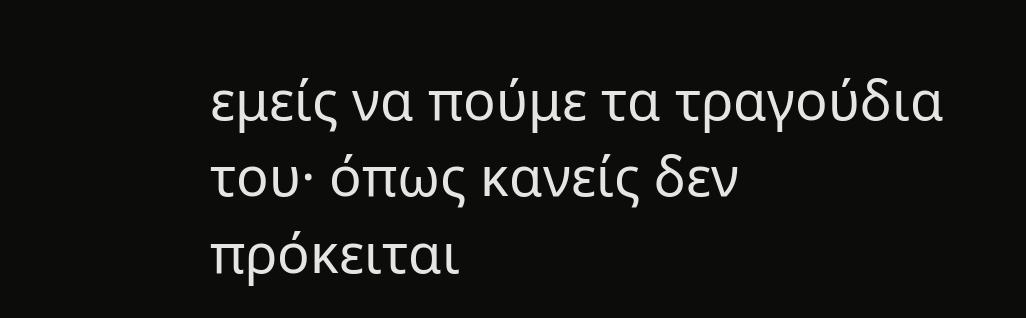εμείς να πούμε τα τραγούδια του· όπως κανείς δεν πρόκειται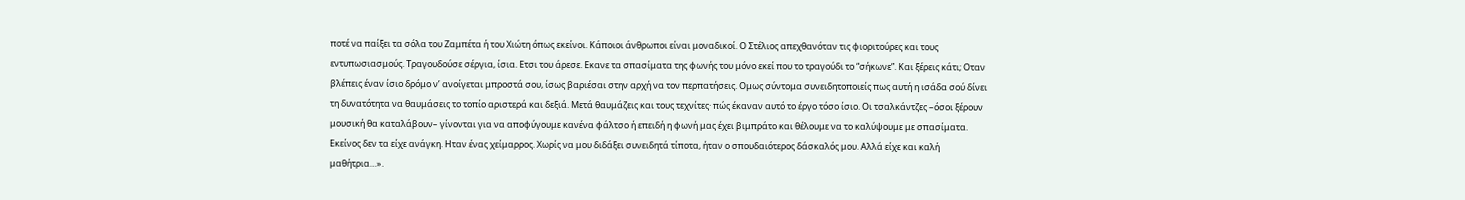ποτέ να παίξει τα σόλα του Ζαμπέτα ή του Χιώτη όπως εκείνοι. Κάποιοι άνθρωποι είναι μοναδικοί. Ο Στέλιος απεχθανόταν τις φιοριτούρες και τους εντυπωσιασμούς. Τραγουδούσε σέργια, ίσια. Ετσι του άρεσε. Εκανε τα σπασίματα της φωνής του μόνο εκεί που το τραγούδι το “σήκωνε”. Και ξέρεις κάτι; Οταν βλέπεις έναν ίσιο δρόμο ν’ ανοίγεται μπροστά σου, ίσως βαριέσαι στην αρχή να τον περπατήσεις. Ομως σύντομα συνειδητοποιείς πως αυτή η ισάδα σού δίνει τη δυνατότητα να θαυμάσεις το τοπίο αριστερά και δεξιά. Μετά θαυμάζεις και τους τεχνίτες· πώς έκαναν αυτό το έργο τόσο ίσιο. Οι τσαλκάντζες –όσοι ξέρουν μουσική θα καταλάβουν– γίνονται για να αποφύγουμε κανένα φάλτσο ή επειδή η φωνή μας έχει βιμπράτο και θέλουμε να το καλύψουμε με σπασίματα. Εκείνος δεν τα είχε ανάγκη. Ηταν ένας χείμαρρος. Χωρίς να μου διδάξει συνειδητά τίποτα, ήταν ο σπουδαιότερος δάσκαλός μου. Αλλά είχε και καλή μαθήτρια…».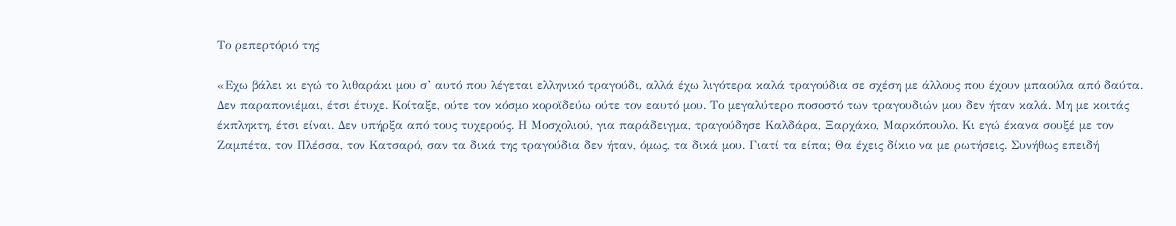Το ρεπερτόριό της

«Εχω βάλει κι εγώ το λιθαράκι μου σ’ αυτό που λέγεται ελληνικό τραγούδι, αλλά έχω λιγότερα καλά τραγούδια σε σχέση με άλλους που έχουν μπαούλα από δαύτα. Δεν παραπονιέμαι, έτσι έτυχε. Κοίταξε, ούτε τον κόσμο κοροϊδεύω ούτε τον εαυτό μου. Το μεγαλύτερο ποσοστό των τραγουδιών μου δεν ήταν καλά. Μη με κοιτάς έκπληκτη, έτσι είναι. Δεν υπήρξα από τους τυχερούς. Η Μοσχολιού, για παράδειγμα, τραγούδησε Καλδάρα, Ξαρχάκο, Μαρκόπουλο. Κι εγώ έκανα σουξέ με τον Ζαμπέτα, τον Πλέσσα, τον Κατσαρό, σαν τα δικά της τραγούδια δεν ήταν, όμως, τα δικά μου. Γιατί τα είπα; Θα έχεις δίκιο να με ρωτήσεις. Συνήθως επειδή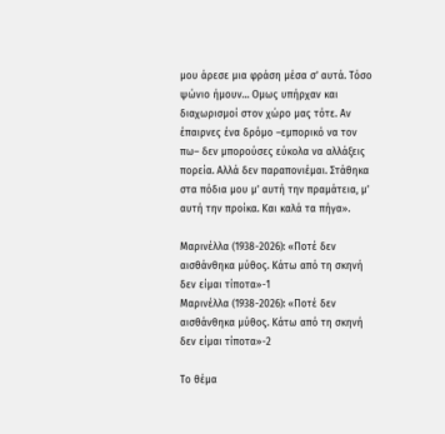μου άρεσε μια φράση μέσα σ’ αυτά. Τόσο ψώνιο ήμουν… Ομως υπήρχαν και διαχωρισμοί στον χώρο μας τότε. Αν έπαιρνες ένα δρόμο –εμπορικό να τον πω– δεν μπορούσες εύκολα να αλλάξεις πορεία. Αλλά δεν παραπονιέμαι. Στάθηκα στα πόδια μου μ’ αυτή την πραμάτεια, μ’ αυτή την προίκα. Και καλά τα πήγα».

Μαρινέλλα (1938-2026): «Ποτέ δεν αισθάνθηκα μύθος. Κάτω από τη σκηνή δεν είμαι τίποτα»-1
Μαρινέλλα (1938-2026): «Ποτέ δεν αισθάνθηκα μύθος. Κάτω από τη σκηνή δεν είμαι τίποτα»-2

Το θέμα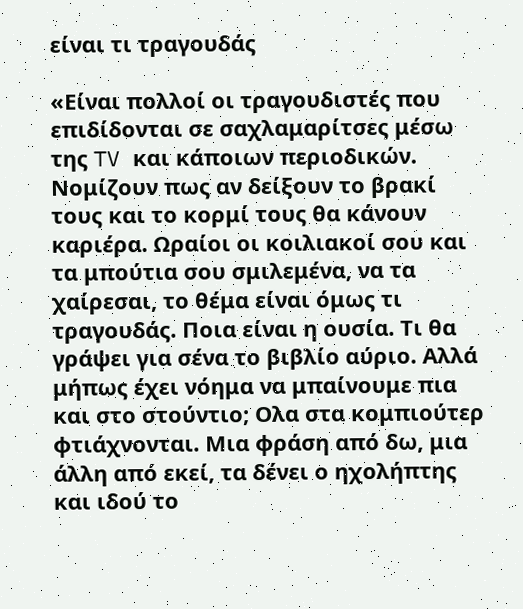είναι τι τραγουδάς

«Είναι πολλοί οι τραγουδιστές που επιδίδονται σε σαχλαμαρίτσες μέσω της TV και κάποιων περιοδικών. Νομίζουν πως αν δείξουν το βρακί τους και το κορμί τους θα κάνουν καριέρα. Ωραίοι οι κοιλιακοί σου και τα μπούτια σου σμιλεμένα, να τα χαίρεσαι, το θέμα είναι όμως τι τραγουδάς. Ποια είναι η ουσία. Τι θα γράψει για σένα το βιβλίο αύριο. Αλλά μήπως έχει νόημα να μπαίνουμε πια και στο στούντιο; Ολα στα κομπιούτερ φτιάχνονται. Μια φράση από δω, μια άλλη από εκεί, τα δένει ο ηχολήπτης και ιδού το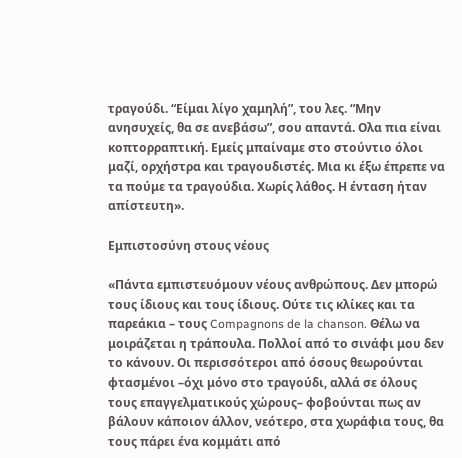τραγούδι. “Είμαι λίγο χαμηλή”, του λες. “Μην ανησυχείς, θα σε ανεβάσω”, σου απαντά. Ολα πια είναι κοπτορραπτική. Εμείς μπαίναμε στο στούντιο όλοι μαζί, ορχήστρα και τραγουδιστές. Μια κι έξω έπρεπε να τα πούμε τα τραγούδια. Χωρίς λάθος. Η ένταση ήταν απίστευτη».

Εμπιστοσύνη στους νέους

«Πάντα εμπιστευόμουν νέους ανθρώπους. Δεν μπορώ τους ίδιους και τους ίδιους. Ούτε τις κλίκες και τα παρεάκια – τους Compagnons de la chanson. Θέλω να μοιράζεται η τράπουλα. Πολλοί από το σινάφι μου δεν το κάνουν. Οι περισσότεροι από όσους θεωρούνται φτασμένοι –όχι μόνο στο τραγούδι, αλλά σε όλους τους επαγγελματικούς χώρους– φοβούνται πως αν βάλουν κάποιον άλλον, νεότερο, στα χωράφια τους, θα τους πάρει ένα κομμάτι από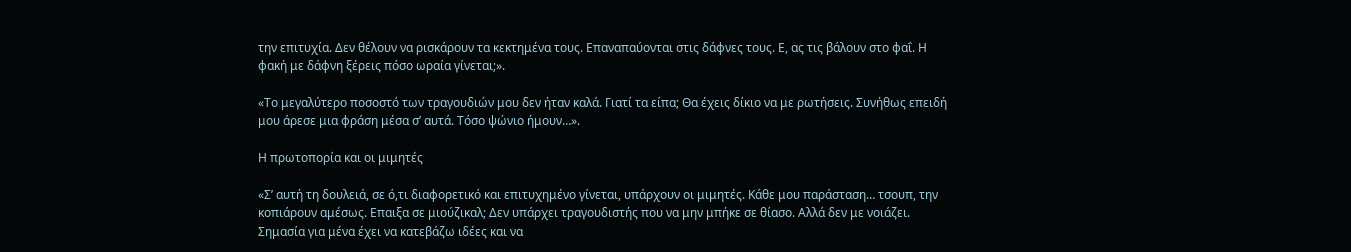την επιτυχία. Δεν θέλουν να ρισκάρουν τα κεκτημένα τους. Επαναπαύονται στις δάφνες τους. Ε, ας τις βάλουν στο φαΐ. Η φακή με δάφνη ξέρεις πόσο ωραία γίνεται;».

«Το μεγαλύτερο ποσοστό των τραγουδιών μου δεν ήταν καλά. Γιατί τα είπα; Θα έχεις δίκιο να με ρωτήσεις. Συνήθως επειδή μου άρεσε μια φράση μέσα σ’ αυτά. Τόσο ψώνιο ήμουν…».

Η πρωτοπορία και οι μιμητές

«Σ’ αυτή τη δουλειά, σε ό,τι διαφορετικό και επιτυχημένο γίνεται, υπάρχουν οι μιμητές. Κάθε μου παράσταση… τσουπ, την κοπιάρουν αμέσως. Επαιξα σε μιούζικαλ; Δεν υπάρχει τραγουδιστής που να μην μπήκε σε θίασο. Αλλά δεν με νοιάζει. Σημασία για μένα έχει να κατεβάζω ιδέες και να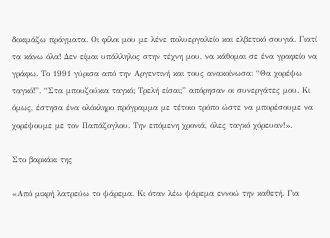δοκιμάζω πράγματα. Οι φίλοι μου με λένε πολυεργαλείο και ελβετικό σουγιά. Γιατί τα κάνω όλα! Δεν είμαι υπάλληλος στην τέχνη μου, να κάθομαι σε ένα γραφείο να γράφω. Το 1991 γύρισα από την Αργεντινή και τους ανακοίνωσα: “Θα χορέψω ταγκό!”. “Στα μπουζούκια ταγκό; Τρελή είσαι;” απόρησαν οι συνεργάτες μου. Κι όμως, έστησα ένα ολόκληρο πρόγραμμα με τέτοιο τρόπο ώστε να μπορέσουμε να χορέψουμε με τον Παπάζογλου. Την επόμενη χρονιά, όλες ταγκό χόρευαν!».

Στο βαρκάκι της

«Από μικρή λατρεύω το ψάρεμα. Κι όταν λέω ψάρεμα εννοώ την καθετή. Για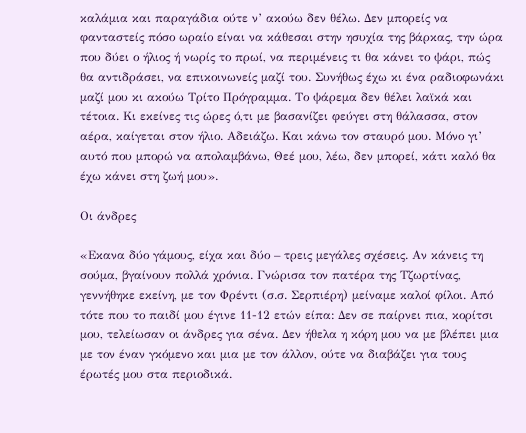καλάμια και παραγάδια ούτε ν’ ακούω δεν θέλω. Δεν μπορείς να φανταστείς πόσο ωραίο είναι να κάθεσαι στην ησυχία της βάρκας, την ώρα που δύει ο ήλιος ή νωρίς το πρωί, να περιμένεις τι θα κάνει το ψάρι, πώς θα αντιδράσει, να επικοινωνείς μαζί του. Συνήθως έχω κι ένα ραδιοφωνάκι μαζί μου κι ακούω Τρίτο Πρόγραμμα. Το ψάρεμα δεν θέλει λαϊκά και τέτοια. Κι εκείνες τις ώρες ό,τι με βασανίζει φεύγει στη θάλασσα, στον αέρα, καίγεται στον ήλιο. Αδειάζω. Και κάνω τον σταυρό μου. Μόνο γι’ αυτό που μπορώ να απολαμβάνω, Θεέ μου, λέω, δεν μπορεί, κάτι καλό θα έχω κάνει στη ζωή μου».

Οι άνδρες

«Εκανα δύο γάμους, είχα και δύο – τρεις μεγάλες σχέσεις. Αν κάνεις τη σούμα, βγαίνουν πολλά χρόνια. Γνώρισα τον πατέρα της Τζωρτίνας, γεννήθηκε εκείνη, με τον Φρέντι (σ.σ. Σερπιέρη) μείναμε καλοί φίλοι. Από τότε που το παιδί μου έγινε 11-12 ετών είπα: Δεν σε παίρνει πια, κορίτσι μου, τελείωσαν οι άνδρες για σένα. Δεν ήθελα η κόρη μου να με βλέπει μια με τον έναν γκόμενο και μια με τον άλλον, ούτε να διαβάζει για τους έρωτές μου στα περιοδικά.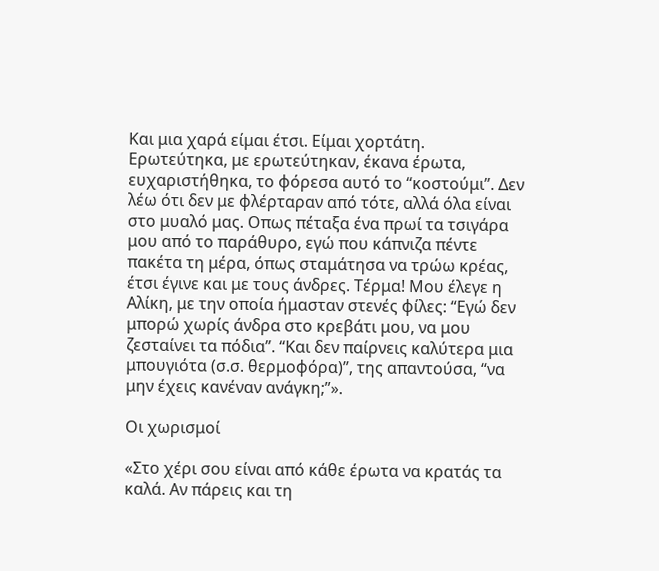Και μια χαρά είμαι έτσι. Είμαι χορτάτη. Ερωτεύτηκα, με ερωτεύτηκαν, έκανα έρωτα, ευχαριστήθηκα, το φόρεσα αυτό το “κοστούμι”. Δεν λέω ότι δεν με φλέρταραν από τότε, αλλά όλα είναι στο μυαλό μας. Οπως πέταξα ένα πρωί τα τσιγάρα μου από το παράθυρο, εγώ που κάπνιζα πέντε πακέτα τη μέρα, όπως σταμάτησα να τρώω κρέας, έτσι έγινε και με τους άνδρες. Τέρμα! Μου έλεγε η Αλίκη, με την οποία ήμασταν στενές φίλες: “Εγώ δεν μπορώ χωρίς άνδρα στο κρεβάτι μου, να μου ζεσταίνει τα πόδια”. “Και δεν παίρνεις καλύτερα μια μπουγιότα (σ.σ. θερμοφόρα)”, της απαντούσα, “να μην έχεις κανέναν ανάγκη;”».

Οι χωρισμοί

«Στο χέρι σου είναι από κάθε έρωτα να κρατάς τα καλά. Αν πάρεις και τη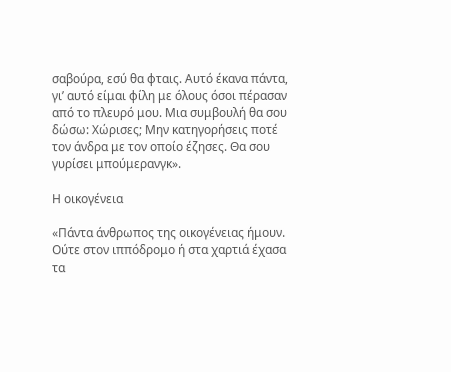σαβούρα, εσύ θα φταις. Αυτό έκανα πάντα, γι’ αυτό είμαι φίλη με όλους όσοι πέρασαν από το πλευρό μου. Μια συμβουλή θα σου δώσω: Χώρισες; Μην κατηγορήσεις ποτέ τον άνδρα με τον οποίο έζησες. Θα σου γυρίσει μπούμερανγκ».

Η οικογένεια

«Πάντα άνθρωπος της οικογένειας ήμουν. Ούτε στον ιππόδρομο ή στα χαρτιά έχασα τα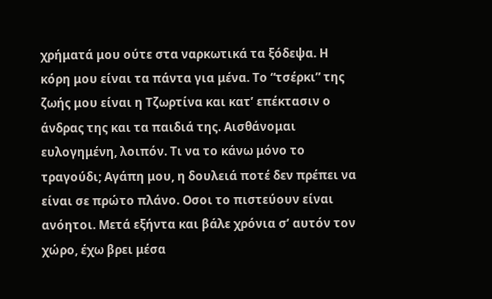χρήματά μου ούτε στα ναρκωτικά τα ξόδεψα. Η κόρη μου είναι τα πάντα για μένα. Το “τσέρκι” της ζωής μου είναι η Τζωρτίνα και κατ’ επέκτασιν ο άνδρας της και τα παιδιά της. Αισθάνομαι ευλογημένη, λοιπόν. Τι να το κάνω μόνο το τραγούδι; Αγάπη μου, η δουλειά ποτέ δεν πρέπει να είναι σε πρώτο πλάνο. Οσοι το πιστεύουν είναι ανόητοι. Μετά εξήντα και βάλε χρόνια σ’ αυτόν τον χώρο, έχω βρει μέσα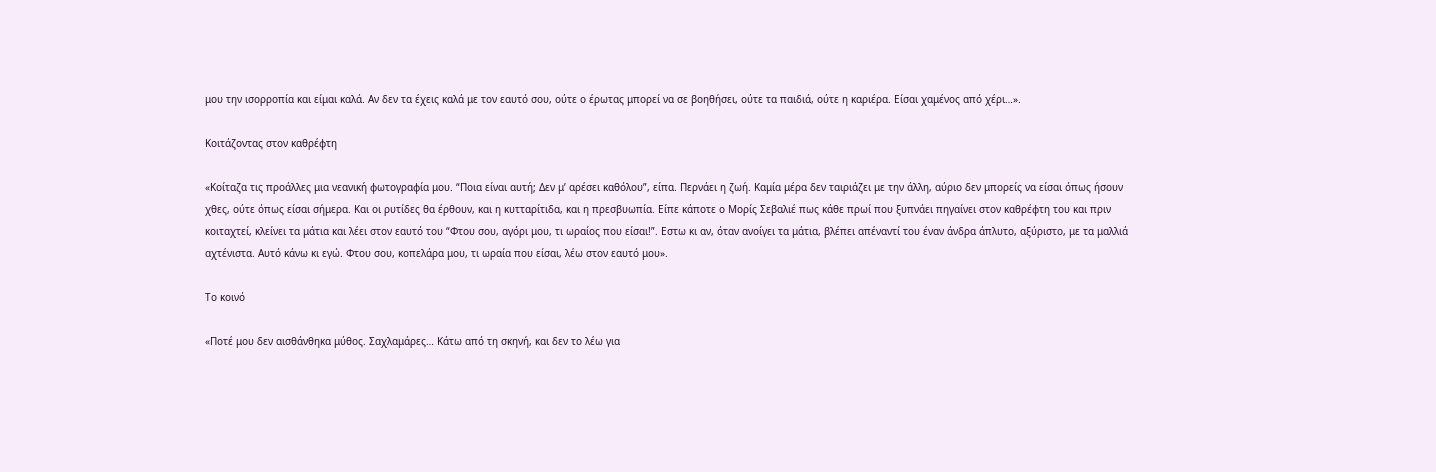μου την ισορροπία και είμαι καλά. Αν δεν τα έχεις καλά με τον εαυτό σου, ούτε ο έρωτας μπορεί να σε βοηθήσει, ούτε τα παιδιά, ούτε η καριέρα. Είσαι χαμένος από χέρι…».

Κοιτάζοντας στον καθρέφτη

«Κοίταζα τις προάλλες μια νεανική φωτογραφία μου. “Ποια είναι αυτή; Δεν μ’ αρέσει καθόλου”, είπα. Περνάει η ζωή. Καμία μέρα δεν ταιριάζει με την άλλη, αύριο δεν μπορείς να είσαι όπως ήσουν χθες, ούτε όπως είσαι σήμερα. Και οι ρυτίδες θα έρθουν, και η κυτταρίτιδα, και η πρεσβυωπία. Είπε κάποτε ο Μορίς Σεβαλιέ πως κάθε πρωί που ξυπνάει πηγαίνει στον καθρέφτη του και πριν κοιταχτεί, κλείνει τα μάτια και λέει στον εαυτό του “Φτου σου, αγόρι μου, τι ωραίος που είσαι!”. Εστω κι αν, όταν ανοίγει τα μάτια, βλέπει απέναντί του έναν άνδρα άπλυτο, αξύριστο, με τα μαλλιά αχτένιστα. Αυτό κάνω κι εγώ. Φτου σου, κοπελάρα μου, τι ωραία που είσαι, λέω στον εαυτό μου».

Το κοινό

«Ποτέ μου δεν αισθάνθηκα μύθος. Σαχλαμάρες… Κάτω από τη σκηνή, και δεν το λέω για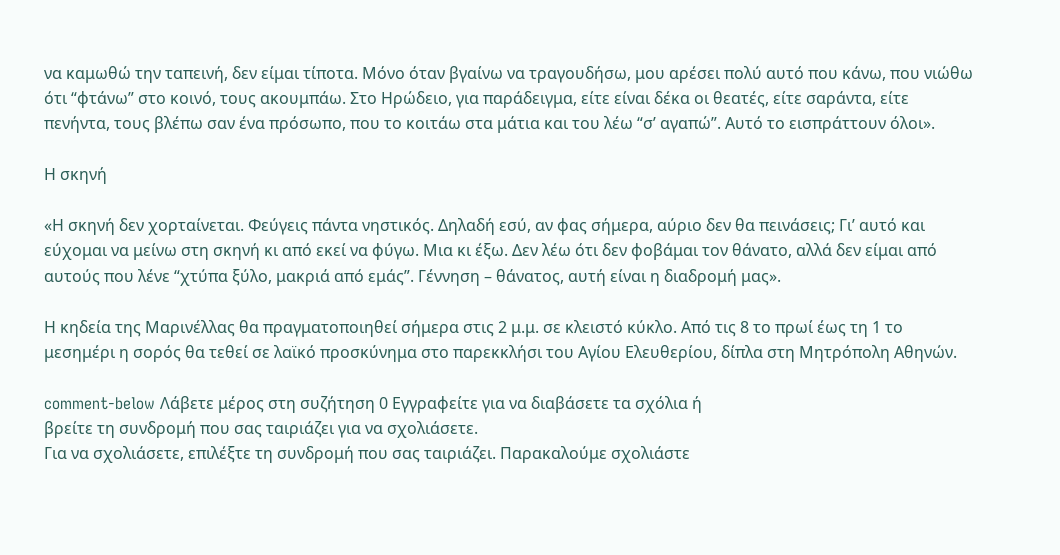να καμωθώ την ταπεινή, δεν είμαι τίποτα. Μόνο όταν βγαίνω να τραγουδήσω, μου αρέσει πολύ αυτό που κάνω, που νιώθω ότι “φτάνω” στο κοινό, τους ακουμπάω. Στο Ηρώδειο, για παράδειγμα, είτε είναι δέκα οι θεατές, είτε σαράντα, είτε πενήντα, τους βλέπω σαν ένα πρόσωπο, που το κοιτάω στα μάτια και του λέω “σ’ αγαπώ”. Αυτό το εισπράττουν όλοι».

Η σκηνή

«Η σκηνή δεν χορταίνεται. Φεύγεις πάντα νηστικός. Δηλαδή εσύ, αν φας σήμερα, αύριο δεν θα πεινάσεις; Γι’ αυτό και εύχομαι να μείνω στη σκηνή κι από εκεί να φύγω. Μια κι έξω. Δεν λέω ότι δεν φοβάμαι τον θάνατο, αλλά δεν είμαι από αυτούς που λένε “χτύπα ξύλο, μακριά από εμάς”. Γέννηση – θάνατος, αυτή είναι η διαδρομή μας».

Η κηδεία της Μαρινέλλας θα πραγματοποιηθεί σήμερα στις 2 μ.μ. σε κλειστό κύκλο. Από τις 8 το πρωί έως τη 1 το μεσημέρι η σορός θα τεθεί σε λαϊκό προσκύνημα στο παρεκκλήσι του Αγίου Ελευθερίου, δίπλα στη Μητρόπολη Αθηνών.

comment-below Λάβετε μέρος στη συζήτηση 0 Εγγραφείτε για να διαβάσετε τα σχόλια ή
βρείτε τη συνδρομή που σας ταιριάζει για να σχολιάσετε.
Για να σχολιάσετε, επιλέξτε τη συνδρομή που σας ταιριάζει. Παρακαλούμε σχολιάστε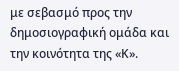με σεβασμό προς την δημοσιογραφική ομάδα και την κοινότητα της «Κ».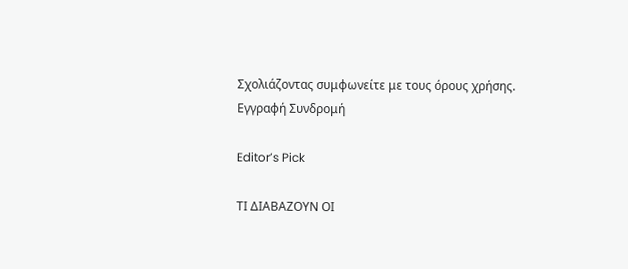Σχολιάζοντας συμφωνείτε με τους όρους χρήσης.
Εγγραφή Συνδρομή

Editor’s Pick

ΤΙ ΔΙΑΒΑΖΟΥΝ ΟΙ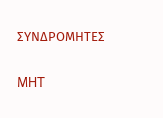ΣΥΝΔΡΟΜΗΤΕΣ

MHT